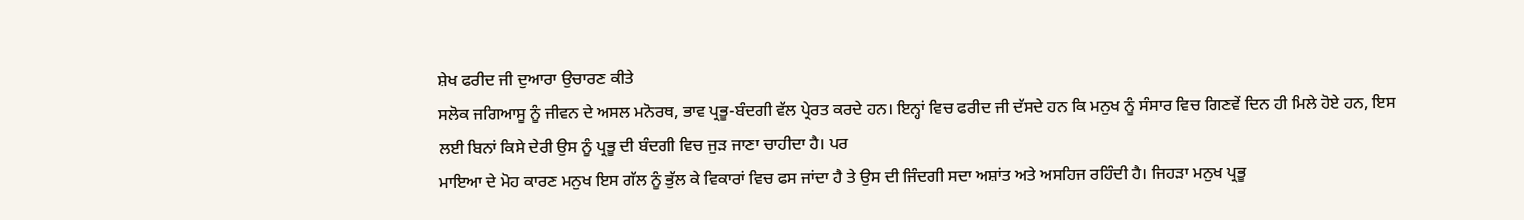ਸ਼ੇਖ ਫਰੀਦ ਜੀ ਦੁਆਰਾ ਉਚਾਰਣ ਕੀਤੇ
ਸਲੋਕ ਜਗਿਆਸੂ ਨੂੰ ਜੀਵਨ ਦੇ ਅਸਲ ਮਨੋਰਥ, ਭਾਵ ਪ੍ਰਭੂ-ਬੰਦਗੀ ਵੱਲ ਪ੍ਰੇਰਤ ਕਰਦੇ ਹਨ। ਇਨ੍ਹਾਂ ਵਿਚ ਫਰੀਦ ਜੀ ਦੱਸਦੇ ਹਨ ਕਿ ਮਨੁਖ ਨੂੰ ਸੰਸਾਰ ਵਿਚ ਗਿਣਵੇਂ ਦਿਨ ਹੀ ਮਿਲੇ ਹੋਏ ਹਨ, ਇਸ ਲਈ ਬਿਨਾਂ ਕਿਸੇ ਦੇਰੀ ਉਸ ਨੂੰ ਪ੍ਰਭੂ ਦੀ ਬੰਦਗੀ ਵਿਚ ਜੁੜ ਜਾਣਾ ਚਾਹੀਦਾ ਹੈ। ਪਰ
ਮਾਇਆ ਦੇ ਮੋਹ ਕਾਰਣ ਮਨੁਖ ਇਸ ਗੱਲ ਨੂੰ ਭੁੱਲ ਕੇ ਵਿਕਾਰਾਂ ਵਿਚ ਫਸ ਜਾਂਦਾ ਹੈ ਤੇ ਉਸ ਦੀ ਜਿੰਦਗੀ ਸਦਾ ਅਸ਼ਾਂਤ ਅਤੇ ਅਸਹਿਜ ਰਹਿੰਦੀ ਹੈ। ਜਿਹੜਾ ਮਨੁਖ ਪ੍ਰਭੂ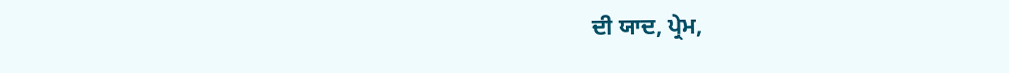ਦੀ ਯਾਦ, ਪ੍ਰੇਮ,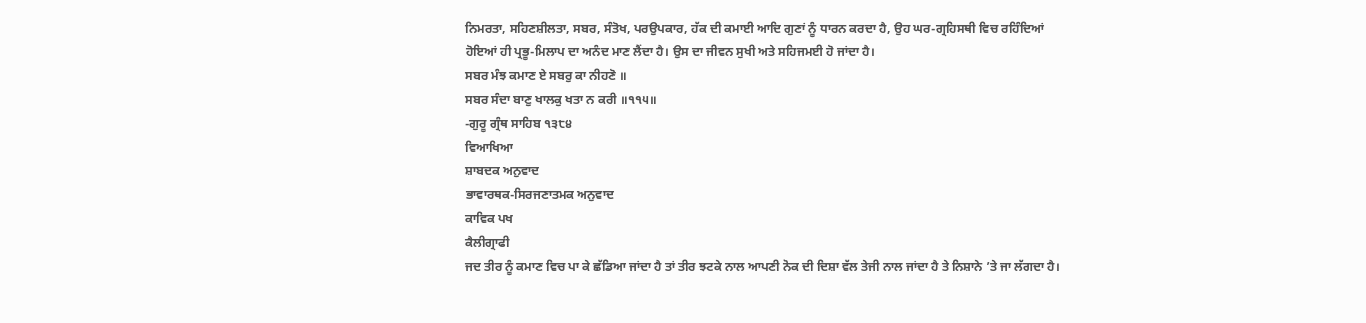ਨਿਮਰਤਾ, ਸਹਿਣਸ਼ੀਲਤਾ, ਸਬਰ, ਸੰਤੋਖ, ਪਰਉਪਕਾਰ, ਹੱਕ ਦੀ ਕਮਾਈ ਆਦਿ ਗੁਣਾਂ ਨੂੰ ਧਾਰਨ ਕਰਦਾ ਹੈ, ਉਹ ਘਰ-ਗ੍ਰਹਿਸਥੀ ਵਿਚ ਰਹਿੰਦਿਆਂ ਹੋਇਆਂ ਹੀ ਪ੍ਰਭੂ-ਮਿਲਾਪ ਦਾ ਅਨੰਦ ਮਾਣ ਲੈਂਦਾ ਹੈ। ਉਸ ਦਾ ਜੀਵਨ ਸੁਖੀ ਅਤੇ ਸਹਿਜਮਈ ਹੋ ਜਾਂਦਾ ਹੈ।
ਸਬਰ ਮੰਝ ਕਮਾਣ ਏ ਸਬਰੁ ਕਾ ਨੀਹਣੋ ॥
ਸਬਰ ਸੰਦਾ ਬਾਣੁ ਖਾਲਕੁ ਖਤਾ ਨ ਕਰੀ ॥੧੧੫॥
-ਗੁਰੂ ਗ੍ਰੰਥ ਸਾਹਿਬ ੧੩੮੪
ਵਿਆਖਿਆ
ਸ਼ਾਬਦਕ ਅਨੁਵਾਦ
ਭਾਵਾਰਥਕ-ਸਿਰਜਣਾਤਮਕ ਅਨੁਵਾਦ
ਕਾਵਿਕ ਪਖ
ਕੈਲੀਗ੍ਰਾਫੀ
ਜਦ ਤੀਰ ਨੂੰ ਕਮਾਣ ਵਿਚ ਪਾ ਕੇ ਛੱਡਿਆ ਜਾਂਦਾ ਹੈ ਤਾਂ ਤੀਰ ਝਟਕੇ ਨਾਲ ਆਪਣੀ ਨੋਕ ਦੀ ਦਿਸ਼ਾ ਵੱਲ ਤੇਜੀ ਨਾਲ ਜਾਂਦਾ ਹੈ ਤੇ ਨਿਸ਼ਾਨੇ ’ਤੇ ਜਾ ਲੱਗਦਾ ਹੈ।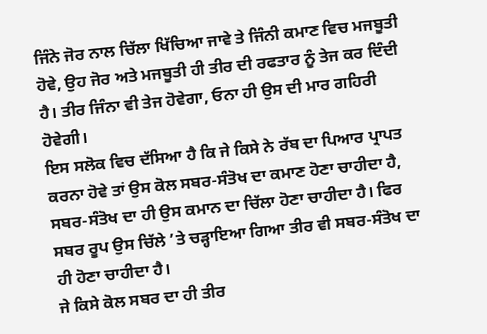ਜਿੰਨੇ ਜੋਰ ਨਾਲ ਚਿੱਲਾ ਖਿੱਚਿਆ ਜਾਵੇ ਤੇ ਜਿੰਨੀ ਕਮਾਣ ਵਿਚ ਮਜਬੂਤੀ ਹੋਵੇ, ਉਹ ਜੋਰ ਅਤੇ ਮਜਬੂਤੀ ਹੀ ਤੀਰ ਦੀ ਰਫਤਾਰ ਨੂੰ ਤੇਜ ਕਰ ਦਿੰਦੀ ਹੈ। ਤੀਰ ਜਿੰਨਾ ਵੀ ਤੇਜ ਹੋਵੇਗਾ, ਓਨਾ ਹੀ ਉਸ ਦੀ ਮਾਰ ਗਹਿਰੀ ਹੋਵੇਗੀ।
ਇਸ ਸਲੋਕ ਵਿਚ ਦੱਸਿਆ ਹੈ ਕਿ ਜੇ ਕਿਸੇ ਨੇ ਰੱਬ ਦਾ ਪਿਆਰ ਪ੍ਰਾਪਤ ਕਰਨਾ ਹੋਵੇ ਤਾਂ ਉਸ ਕੋਲ ਸਬਰ-ਸੰਤੋਖ ਦਾ ਕਮਾਣ ਹੋਣਾ ਚਾਹੀਦਾ ਹੈ, ਸਬਰ-ਸੰਤੋਖ ਦਾ ਹੀ ਉਸ ਕਮਾਨ ਦਾ ਚਿੱਲਾ ਹੋਣਾ ਚਾਹੀਦਾ ਹੈ। ਫਿਰ ਸਬਰ ਰੂਪ ਉਸ ਚਿੱਲੇ ’ਤੇ ਚੜ੍ਹਾਇਆ ਗਿਆ ਤੀਰ ਵੀ ਸਬਰ-ਸੰਤੋਖ ਦਾ ਹੀ ਹੋਣਾ ਚਾਹੀਦਾ ਹੈ।
ਜੇ ਕਿਸੇ ਕੋਲ ਸਬਰ ਦਾ ਹੀ ਤੀਰ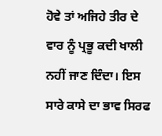ਹੋਵੇ ਤਾਂ ਅਜਿਹੇ ਤੀਰ ਦੇ ਵਾਰ ਨੂੰ ਪ੍ਰਭੂ ਕਦੀ ਖਾਲੀ ਨਹੀਂ ਜਾਣ ਦਿੰਦਾ। ਇਸ ਸਾਰੇ ਕਾਸੇ ਦਾ ਭਾਵ ਸਿਰਫ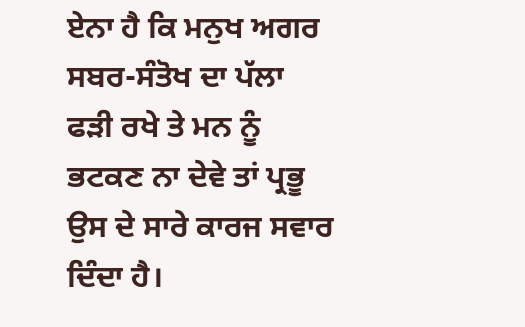ਏਨਾ ਹੈ ਕਿ ਮਨੁਖ ਅਗਰ ਸਬਰ-ਸੰਤੋਖ ਦਾ ਪੱਲਾ ਫੜੀ ਰਖੇ ਤੇ ਮਨ ਨੂੰ ਭਟਕਣ ਨਾ ਦੇਵੇ ਤਾਂ ਪ੍ਰਭੂ ਉਸ ਦੇ ਸਾਰੇ ਕਾਰਜ ਸਵਾਰ ਦਿੰਦਾ ਹੈ।